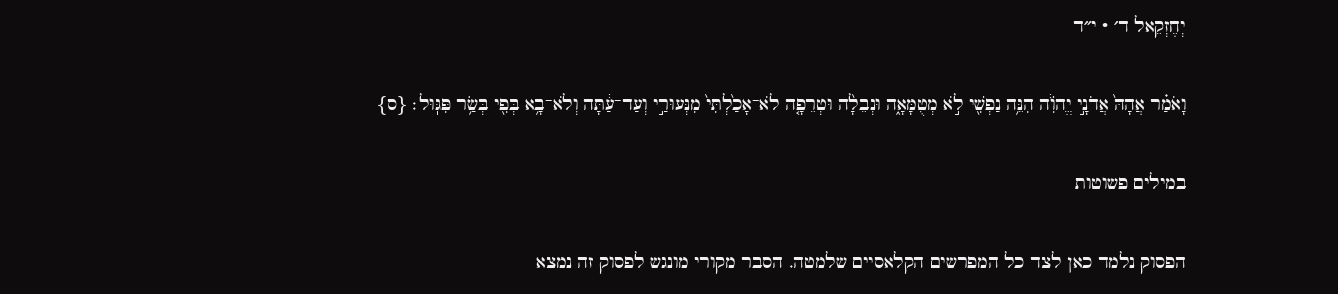יְחֶזְקֵאל ד׳ · י״ד

וָאֹמַ֗ר אֲהָהּ֙ אֲדֹנָ֣י יֱהֹוִ֔ה הִנֵּ֥ה נַפְשִׁ֖י לֹ֣א מְטֻמָּאָ֑ה וּנְבֵלָ֨ה וּטְרֵפָ֤ה לֹא־אָכַ֙לְתִּי֙ מִנְּעוּרַ֣י וְעַד־עַ֔תָּה וְלֹא־בָ֥א בְּפִ֖י בְּשַׂ֥ר פִּגּֽוּל׃ {ס}

במילים פשוטות

הפסוק נלמד כאן לצד כל המפרשים הקלאסיים שלמטה. הסבר מקורי מונגש לפסוק זה נמצא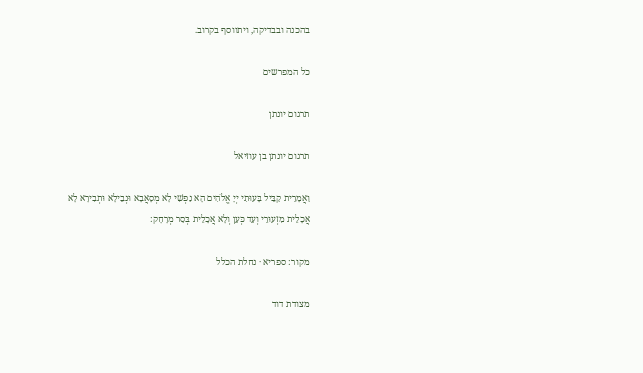בהכנה ובבדיקה, ויתווסף בקרוב.

כל המפרשים

תרגום יונתן

תרגום יונתן בן עוזיאל

וַאֲמָרֵית קַבֵּיל בָּעוּתִי יְיָ אֱלֹהִים הָא נַפְשִׁי לָא מְסָאֲבָא וּנְבֵילָא וּתְבִירָא לָא אֲכָלֵית מִזְעוּרֵי וְעַד כְּעַן וְלָא אֲכָלֵית בְּסַר מְרָחָק:

מקור: ספריא · נחלת הכלל

מצודת דוד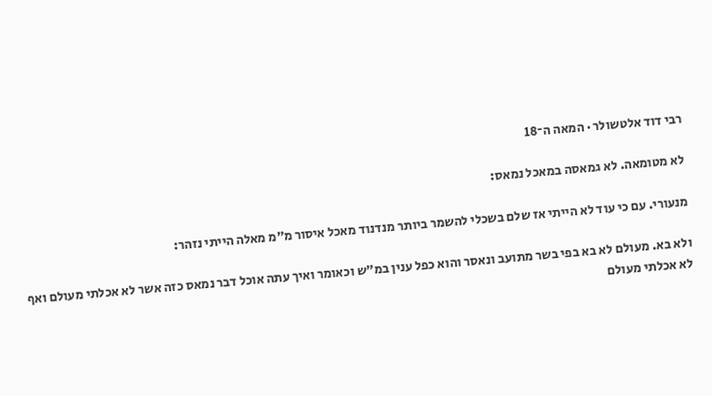רבי דוד אלטשולר · המאה ה־18

לא מטומאה. לא גמאסה במאכל נמאס:

מנעורי. עם כי עוד לא הייתי אז שלם בשכלי להשמר ביותר מנדנוד מאכל איסור מ״מ מאלה הייתי נזהר:

ולא בא. מעולם לא בא בפי בשר מתועב ונאסר והוא כפל ענין במ״ש וכאומר ואיך עתה אוכל דבר נמאס כזה אשר לא אכלתי מעולם ואף לא אכלתי מעולם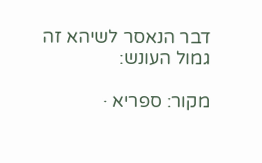דבר הנאסר לשיהא זה גמול העונש:

מקור: ספריא ·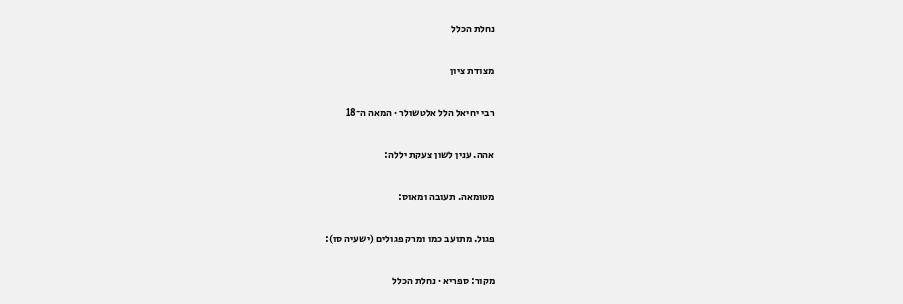נחלת הכלל

מצודת ציון

רבי יחיאל הלל אלטשולר · המאה ה־18

אהה. ענין לשון צעקת יללה:

מטומאה. תעובה ומאוס:

פגול. מתועב כמו ומרק פגולים (ישעיה סו):

מקור: ספריא · נחלת הכלל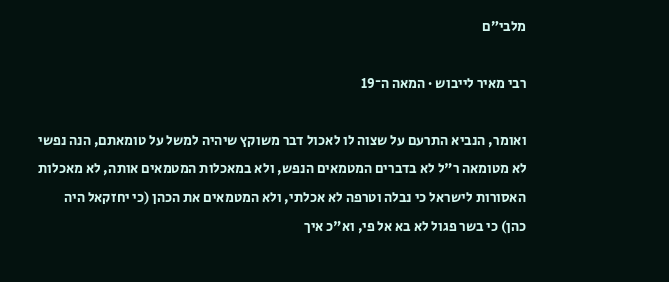מלבי״ם

רבי מאיר לייבוש · המאה ה־19

ואומר, הנביא התרעם על שצוה לו לאכול דבר משוקץ שיהיה למשל על טומאתם, הנה נפשי לא מטומאה ר"ל לא בדברים המטמאים הנפש, ולא במאכלות המטמאים אותה, לא מאכלות האסורות לישראל כי נבלה וטרפה לא אכלתי, ולא המטמאים את הכהן (כי יחזקאל היה כהן) כי בשר פגול לא בא אל פי, וא"כ איך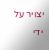יצויר על ידי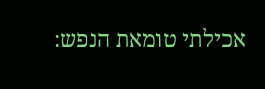אכילתי טומאת הנפש: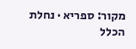מקור: ספריא · נחלת הכלל